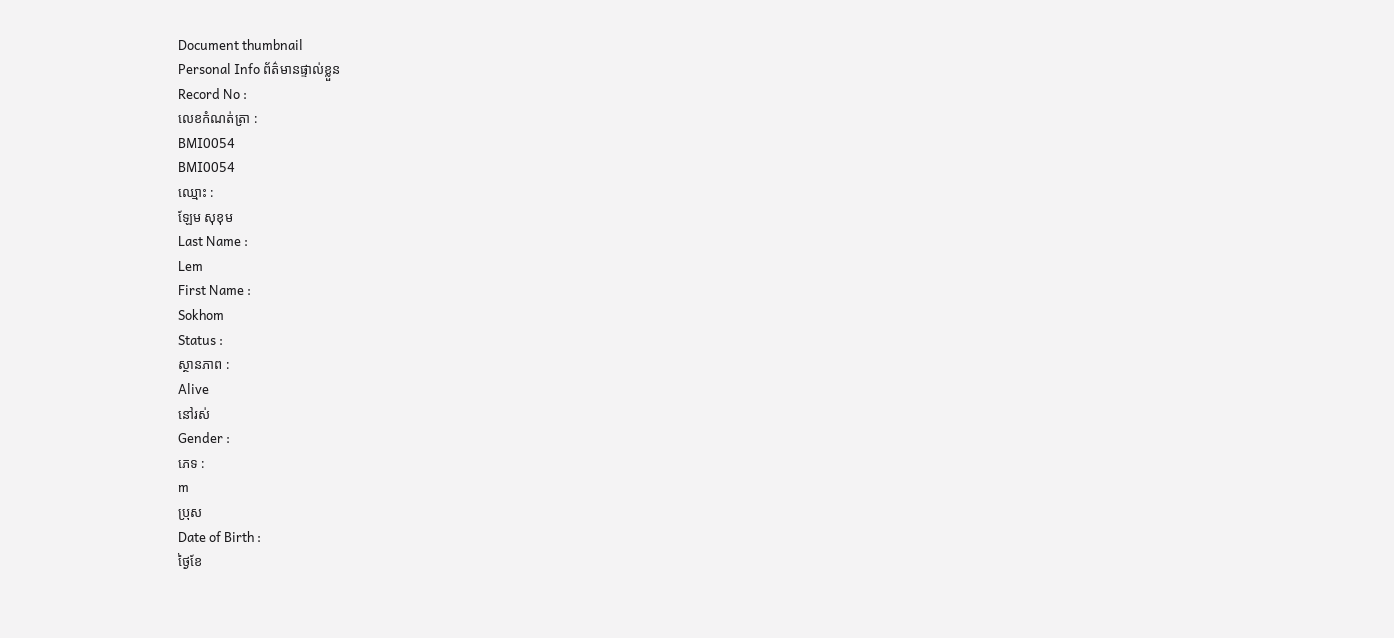Document thumbnail
Personal Info ព័ត៌មានផ្ទាល់ខ្លួន
Record No :
លេខកំណត់ត្រា :
BMI0054
BMI0054
ឈ្មោះ :
ឡែម សុខុម
Last Name :
Lem
First Name :
Sokhom
Status :
ស្ថានភាព :
Alive
នៅរស់
Gender :
ភេទ :
m
ប្រុស
Date of Birth :
ថ្ងៃខែ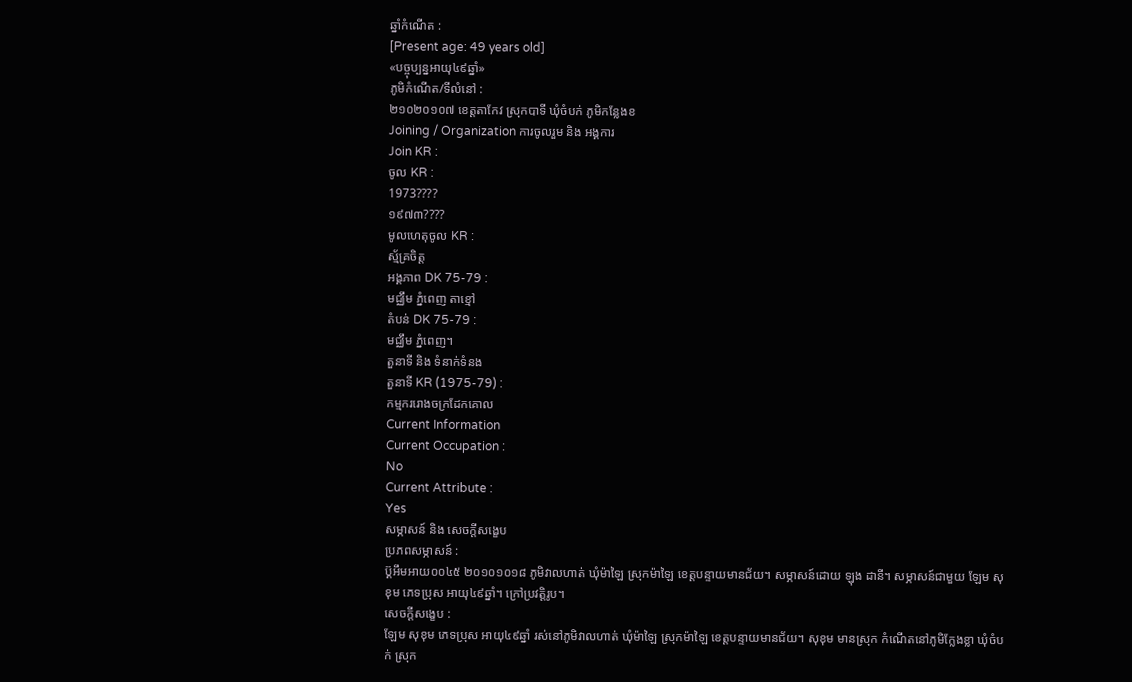ឆ្នាំកំណើត :
[Present age: 49 years old]
«បច្ចុប្បន្នអាយុ៤៩ឆ្នាំ»
ភូមិកំណើត/ទីលំនៅ :
២១០២០១០៧ ខេត្ដតាកែវ ស្រុកបាទី ឃុំចំបក់ ភូមិកនែ្លងខ
Joining / Organization ការចូលរួម និង អង្គការ
Join KR :
ចូល KR :
1973????
១៩៧៣????
មូលហេតុចូល KR :
ស័្មគ្រចិត្ដ
អង្គភាព DK 75-79 :
មជ្ឈឹម ភំ្នពេញ តាខ្មៅ
តំបន់ DK 75-79 :
មជ្ឈឹម ភំ្នពេញ។
តួនាទី និង ទំនាក់ទំនង
តួនាទី KR (1975-79) :
កម្មកររោងចក្រដែកគោល
Current Information
Current Occupation :
No
Current Attribute :
Yes
សម្ភាសន៍ និង សេចក្ដីសង្ខេប
ប្រភពសម្ភាសន៍ :
ប៊្គអឹមអាយ០០៤៥ ២០១០១០១៨ ភូមិវាលហាត់ ឃុំម៉ាឡៃ ស្រុកម៉ាឡៃ ខេត្តបន្ទាយមានជ័យ។ សម្ភាសន៍ដោយ ឡុង ដានី។ សម្ភាសន៍ជាមួយ ឡែម សុខុម ភេទប្រុស អាយុ៤៩ឆ្នាំ។ ក្រៅប្រវត្តិរូប។
សេចក្ដីសង្ខេប :
ឡែម សុខុម ភេទប្រុស អាយុ៤៩ឆ្នាំ រស់នៅភូមិវាលហាត់ ឃុំម៉ាឡៃ ស្រុកម៉ាឡៃ ខេត្ដបន្ទាយមានជ័យ។ សុខុម មានស្រុក កំណើតនៅភូមិកែ្លងខ្លា ឃុំចំបក់ ស្រុក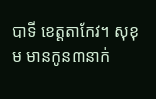បាទី ខេត្ដតាកែវ។ សុខុម មានកូន៣នាក់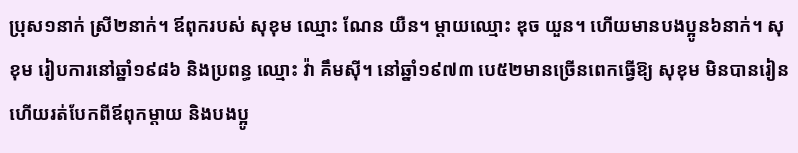ប្រុស១នាក់ ស្រី២នាក់។ ឪពុករបស់ សុខុម ឈ្មោះ ណែន យឺន។ ម្ដាយឈ្មោះ ឌុច យួន។ ហើយមានបងប្អូន៦នាក់។ សុខុម រៀបការនៅឆ្នាំ១៩៨៦ និងប្រពន្ធ ឈ្មោះ វ៉ា គឹមស៊ី។ នៅឆ្នាំ១៩៧៣ បេ៥២មានច្រើនពេកធ្វើឱ្យ សុខុម មិនបានរៀន ហើយរត់បែកពីឪពុកម្ដាយ និងបងប្អូ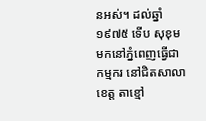នអស់។ ដល់ឆ្នាំ១៩៧៥ ទើប សុខុម មកនៅភ្នំពេញធ្វើជាកម្មករ នៅជិតសាលាខេត្ដ តាខ្មៅ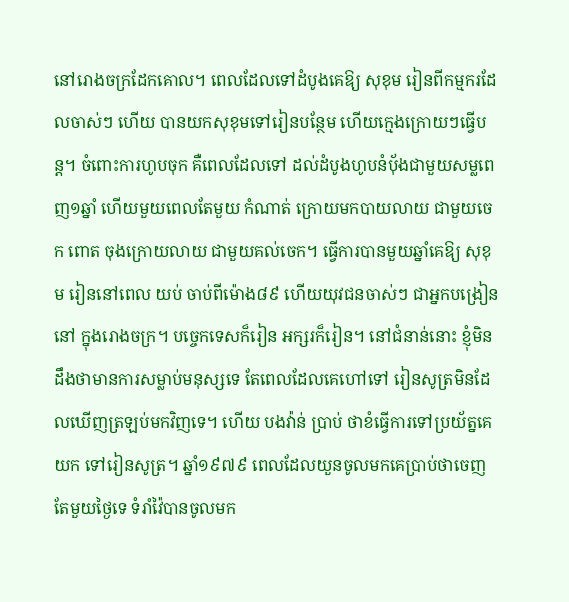នៅរោងចក្រដែកគោល។ ពេលដែលទៅដំបូងគេឱ្យ សុខុម រៀនពីកម្មករដែលចាស់ៗ ហើយ បានយកសុខុមទៅរៀនបនែ្ថម ហើយកេ្មងក្រោយៗធ្វើបន្ដ។ ចំពោះការហូបចុក គឺពេលដែលទៅ ដល់ដំបូងហូបនំប័ុងជាមួយសម្លពេញ១ឆ្នាំ ហើយមួយពេលតែមួយ កំណាត់ ក្រោយមកបាយលាយ ជាមួយចេក ពោត ចុងក្រោយលាយ ជាមួយគល់ចេក។ ធ្វើការបានមួយឆ្នាំគេឱ្យ សុខុម រៀននៅពេល យប់ ចាប់ពីម៉ោង៨៩ ហើយយុវជនចាស់ៗ ជាអ្នកបង្រៀននៅ ក្នុងរោងចក្រ។ បចេ្ចកទេសក៏រៀន អក្សរក៏រៀន។ នៅជំនាន់នោះ ខ្ញុំមិនដឹងថាមានការសម្លាប់មនុស្សទេ តែពេលដែលគេហៅទៅ រៀនសូត្រមិនដែលឃើញត្រឡប់មកវិញទេ។ ហើយ បងវ៉ាន់ ប្រាប់ ថាខំធ្វើការទៅប្រយ័ត្នគេយក ទៅរៀនសូត្រ។ ឆ្នាំ១៩៧៩ ពេលដែលយួនចូលមកគេប្រាប់ថាចេញតែមួយថៃ្ងទេ ទំរាំវ៉ៃបានចូលមក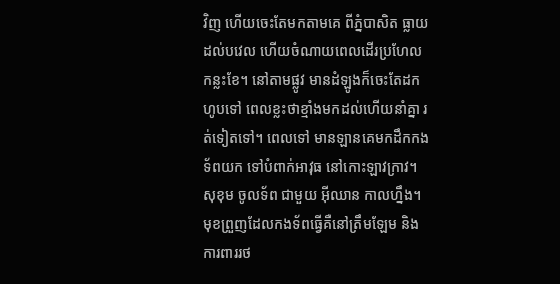វិញ ហើយចេះតែមកតាមគេ ពីភ្នំបាសិត ធ្លាយ ដល់បវេល ហើយចំណាយពេលដើរប្រហែលកន្លះខែ។ នៅតាមផ្លូវ មានដំឡូងក៏ចេះតែដកហូបទៅ ពេលខ្លះថាខ្មាំងមកដល់ហើយនាំគ្នា រត់ទៀតទៅ។ ពេលទៅ មានឡានគេមកដឹកកងទ័ពយក ទៅបំពាក់អាវុធ នៅកោះឡាវក្រាវ។ សុខុម ចូលទ័ព ជាមួយ អ៊ីឈាន កាលហ្នឹង។ មុខព្រួញដែលកងទ័ពធ្វើគឺនៅត្រឹមឡែម និងការពាររថ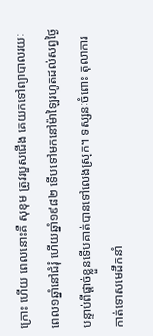ក្រោះ ហើយ ពេលនោះគឺ សុខុម ត្រូវរបួសជើង គេយកទៅព្យាបាលរយៈពេល១ឆ្នាំនៅជំរុំ ហើយឆ្នាំ១៩៨២ ទើបទៅមកនៅម៉ាឡៃរហូតដល់សព្វថៃ្ង បន្ទាប់ពីផ្ដាច់ខ្លួនទើបគាត់បានទៅលេងស្រុក។ ទស្សនៈចំពោះ តុលាការកាត់ទោសមេដឹកនាំ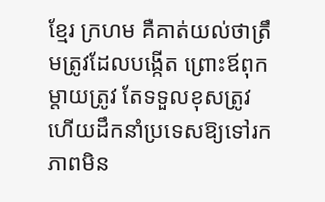ខែ្មរ ក្រហម គឺគាត់យល់ថាត្រឹមត្រូវដែលបង្កើត ព្រោះឪពុកម្ដាយត្រូវ តែទទួលខុសត្រូវ ហើយដឹកនាំប្រទេសឱ្យទៅរកភាពមិន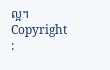ល្អ។
Copyright :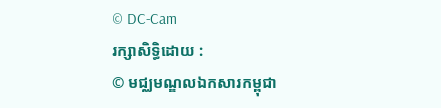© DC-Cam
រក្សាសិទ្ធិដោយ :
© មជ្ឈមណ្ឌលឯកសារកម្ពុជា